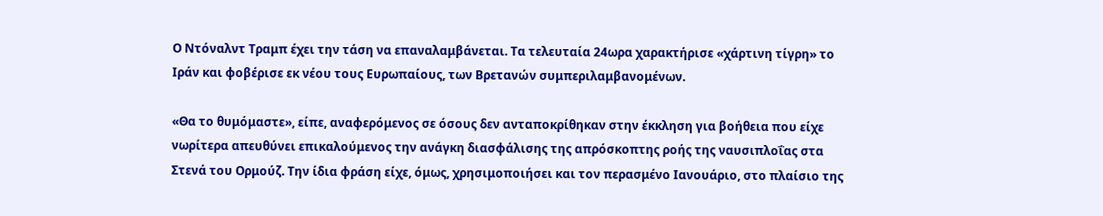Ο Ντόναλντ Τραμπ έχει την τάση να επαναλαμβάνεται. Τα τελευταία 24ωρα χαρακτήρισε «χάρτινη τίγρη» το Ιράν και φοβέρισε εκ νέου τους Ευρωπαίους, των Βρετανών συμπεριλαμβανομένων.

«Θα το θυμόμαστε», είπε, αναφερόμενος σε όσους δεν ανταποκρίθηκαν στην έκκληση για βοήθεια που είχε νωρίτερα απευθύνει επικαλούμενος την ανάγκη διασφάλισης της απρόσκοπτης ροής της ναυσιπλοΐας στα Στενά του Ορμούζ. Την ίδια φράση είχε, όμως, χρησιμοποιήσει και τον περασμένο Ιανουάριο, στο πλαίσιο της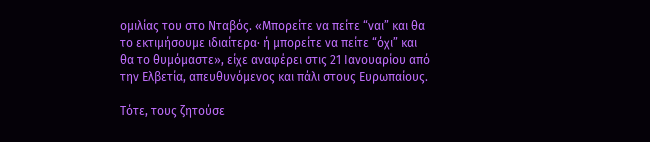ομιλίας του στο Νταβός. «Μπορείτε να πείτε “ναι” και θα το εκτιμήσουμε ιδιαίτερα· ή μπορείτε να πείτε “όχι” και θα το θυμόμαστε», είχε αναφέρει στις 21 Ιανουαρίου από την Ελβετία, απευθυνόμενος και πάλι στους Ευρωπαίους.

Τότε, τους ζητούσε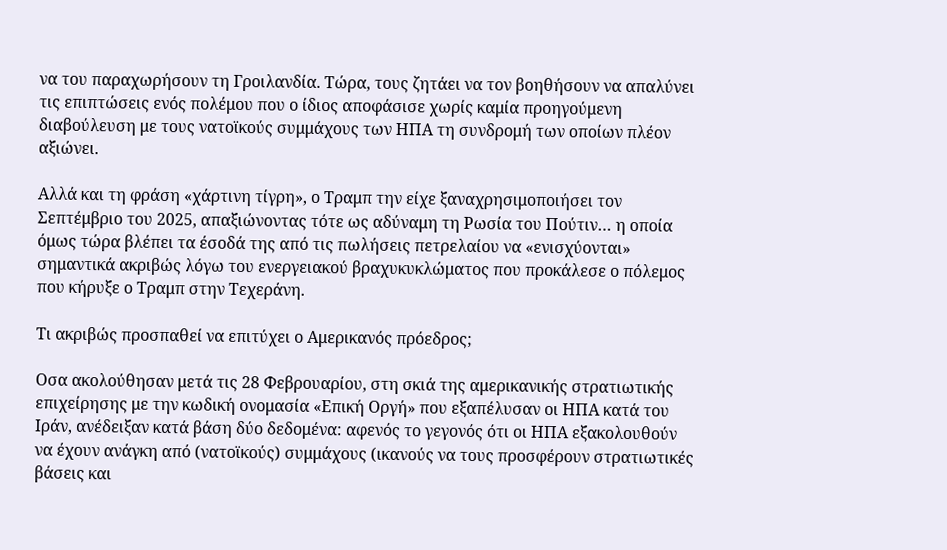να του παραχωρήσουν τη Γροιλανδία. Τώρα, τους ζητάει να τον βοηθήσουν να απαλύνει τις επιπτώσεις ενός πολέμου που ο ίδιος αποφάσισε χωρίς καμία προηγούμενη διαβούλευση με τους νατοϊκούς συμμάχους των ΗΠΑ τη συνδρομή των οποίων πλέον αξιώνει.

Αλλά και τη φράση «χάρτινη τίγρη», ο Τραμπ την είχε ξαναχρησιμοποιήσει τον Σεπτέμβριο του 2025, απαξιώνοντας τότε ως αδύναμη τη Ρωσία του Πούτιν… η οποία όμως τώρα βλέπει τα έσοδά της από τις πωλήσεις πετρελαίου να «ενισχύονται» σημαντικά ακριβώς λόγω του ενεργειακού βραχυκυκλώματος που προκάλεσε ο πόλεμος που κήρυξε ο Τραμπ στην Τεχεράνη.

Τι ακριβώς προσπαθεί να επιτύχει ο Αμερικανός πρόεδρος;

Οσα ακολούθησαν μετά τις 28 Φεβρουαρίου, στη σκιά της αμερικανικής στρατιωτικής επιχείρησης με την κωδική ονομασία «Επική Οργή» που εξαπέλυσαν οι ΗΠΑ κατά του Ιράν, ανέδειξαν κατά βάση δύο δεδομένα: αφενός το γεγονός ότι οι ΗΠΑ εξακολουθούν να έχουν ανάγκη από (νατοϊκούς) συμμάχους (ικανούς να τους προσφέρουν στρατιωτικές βάσεις και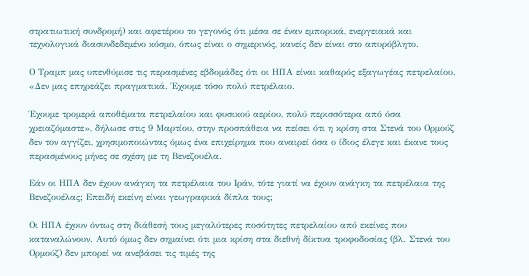στρατιωτική συνδρομή) και αφετέρου το γεγονός ότι μέσα σε έναν εμπορικά, ενεργειακά και τεχνολογικά διασυνδεδεμένο κόσμο, όπως είναι ο σημερινός, κανείς δεν είναι στο απυρόβλητο.

Ο Τραμπ μας υπενθύμισε τις περασμένες εβδομάδες ότι οι ΗΠΑ είναι καθαρός εξαγωγέας πετρελαίου. «Δεν μας επηρεάζει πραγματικά. Έχουμε τόσο πολύ πετρέλαιο.

Έχουμε τρομερά αποθέματα πετρελαίου και φυσικού αερίου, πολύ περισσότερα από όσα χρειαζόμαστε», δήλωσε στις 9 Μαρτίου, στην προσπάθεια να πείσει ότι η κρίση στα Στενά του Ορμούζ δεν τον αγγίζει, χρησιμοποιώντας όμως ένα επιχείρημα που αναιρεί όσα ο ίδιος έλεγε και έκανε τους περασμένους μήνες σε σχέση με τη Βενεζουέλα.

Εάν οι ΗΠΑ δεν έχουν ανάγκη τα πετρέλαια του Ιράν, τότε γιατί να έχουν ανάγκη τα πετρέλαια της Βενεζουέλας; Επειδή εκείνη είναι γεωγραφικά δίπλα τους;

Οι ΗΠΑ έχουν όντως στη διάθεσή τους μεγαλύτερες ποσότητες πετρελαίου από εκείνες που καταναλώνουν. Αυτό όμως δεν σημαίνει ότι μια κρίση στα διεθνή δίκτυα τροφοδοσίας (βλ. Στενά του Ορμούζ) δεν μπορεί να ανεβάσει τις τιμές της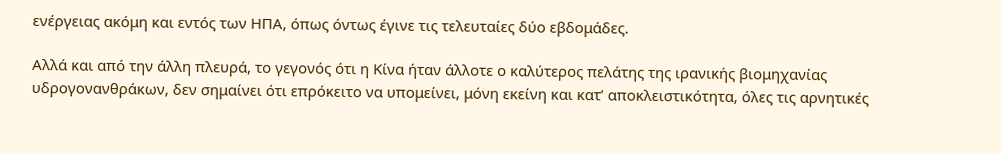ενέργειας ακόμη και εντός των ΗΠΑ, όπως όντως έγινε τις τελευταίες δύο εβδομάδες.

Αλλά και από την άλλη πλευρά, το γεγονός ότι η Κίνα ήταν άλλοτε ο καλύτερος πελάτης της ιρανικής βιομηχανίας υδρογονανθράκων, δεν σημαίνει ότι επρόκειτο να υπομείνει, μόνη εκείνη και κατ’ αποκλειστικότητα, όλες τις αρνητικές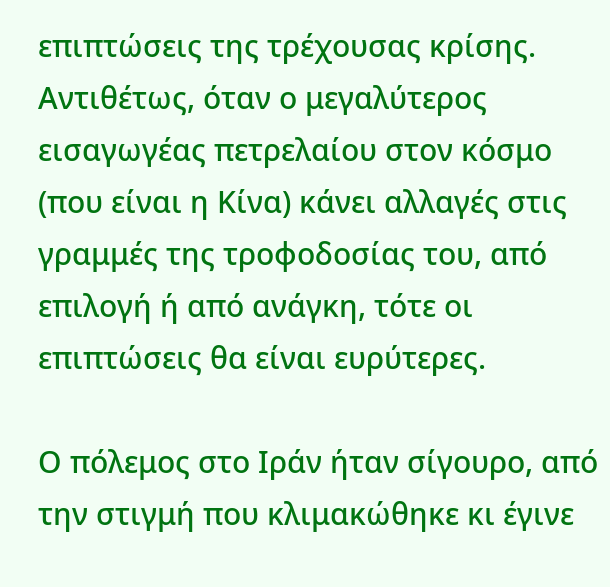επιπτώσεις της τρέχουσας κρίσης. Αντιθέτως, όταν ο μεγαλύτερος εισαγωγέας πετρελαίου στον κόσμο (που είναι η Κίνα) κάνει αλλαγές στις γραμμές της τροφοδοσίας του, από επιλογή ή από ανάγκη, τότε οι επιπτώσεις θα είναι ευρύτερες.

Ο πόλεμος στο Ιράν ήταν σίγουρο, από την στιγμή που κλιμακώθηκε κι έγινε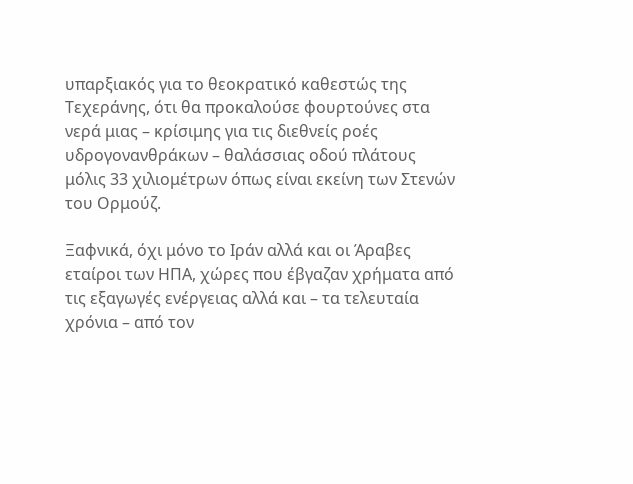υπαρξιακός για το θεοκρατικό καθεστώς της Τεχεράνης, ότι θα προκαλούσε φουρτούνες στα νερά μιας – κρίσιμης για τις διεθνείς ροές υδρογονανθράκων – θαλάσσιας οδού πλάτους μόλις 33 χιλιομέτρων όπως είναι εκείνη των Στενών του Ορμούζ.

Ξαφνικά, όχι μόνο το Ιράν αλλά και οι Άραβες εταίροι των ΗΠΑ, χώρες που έβγαζαν χρήματα από τις εξαγωγές ενέργειας αλλά και – τα τελευταία χρόνια – από τον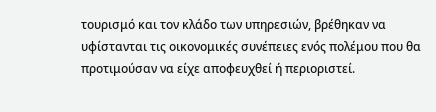τουρισμό και τον κλάδο των υπηρεσιών, βρέθηκαν να υφίστανται τις οικονομικές συνέπειες ενός πολέμου που θα προτιμούσαν να είχε αποφευχθεί ή περιοριστεί.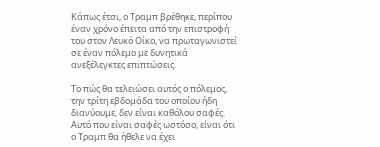Κάπως έτσι, ο Τραμπ βρέθηκε, περίπου έναν χρόνο έπειτα από την επιστροφή του στον Λευκό Οίκο, να πρωταγωνιστεί σε έναν πόλεμο με δυνητικά ανεξέλεγκτες επιπτώσεις.

Το πώς θα τελειώσει αυτός ο πόλεμος, την τρίτη εβδομάδα του οποίου ήδη διανύουμε, δεν είναι καθόλου σαφές. Αυτό που είναι σαφές ωστόσο, είναι ότι ο Τραμπ θα ήθελε να έχει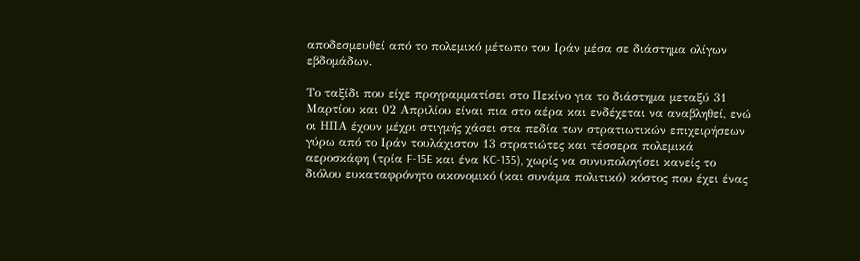αποδεσμευθεί από το πολεμικό μέτωπο του Ιράν μέσα σε διάστημα ολίγων εβδομάδων.

Το ταξίδι που είχε προγραμματίσει στο Πεκίνο για το διάστημα μεταξύ 31 Μαρτίου και 02 Απριλίου είναι πια στο αέρα και ενδέχεται να αναβληθεί, ενώ οι ΗΠΑ έχουν μέχρι στιγμής χάσει στα πεδία των στρατιωτικών επιχειρήσεων γύρω από το Ιράν τουλάχιστον 13 στρατιώτες και τέσσερα πολεμικά αεροσκάφη (τρία F-15E και ένα KC-135), χωρίς να συνυπολογίσει κανείς το διόλου ευκαταφρόνητο οικονομικό (και συνάμα πολιτικό) κόστος που έχει ένας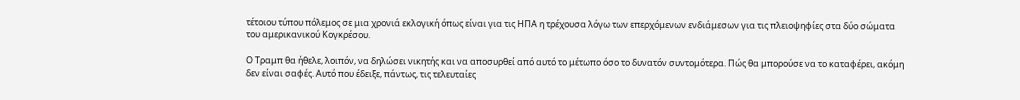τέτοιου τύπου πόλεμος σε μια χρονιά εκλογική όπως είναι για τις ΗΠΑ η τρέχουσα λόγω των επερχόμενων ενδιάμεσων για τις πλειοψηφίες στα δύο σώματα του αμερικανικού Κογκρέσου.

Ο Τραμπ θα ήθελε, λοιπόν, να δηλώσει νικητής και να αποσυρθεί από αυτό το μέτωπο όσο το δυνατόν συντομότερα. Πώς θα μπορούσε να το καταφέρει, ακόμη δεν είναι σαφές. Αυτό που έδειξε, πάντως, τις τελευταίες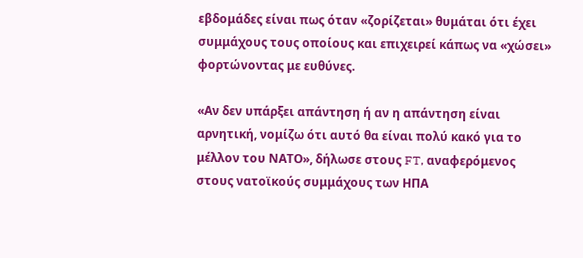εβδομάδες είναι πως όταν «ζορίζεται» θυμάται ότι έχει συμμάχους τους οποίους και επιχειρεί κάπως να «χώσει» φορτώνοντας με ευθύνες.

«Αν δεν υπάρξει απάντηση ή αν η απάντηση είναι αρνητική, νομίζω ότι αυτό θα είναι πολύ κακό για το μέλλον του ΝΑΤΟ», δήλωσε στους FT, αναφερόμενος στους νατοϊκούς συμμάχους των ΗΠΑ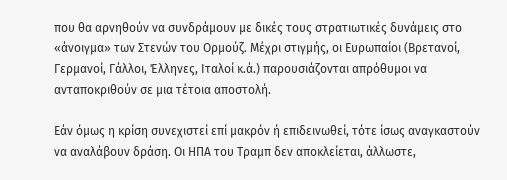που θα αρνηθούν να συνδράμουν με δικές τους στρατιωτικές δυνάμεις στο «άνοιγμα» των Στενών του Ορμούζ. Μέχρι στιγμής, οι Ευρωπαίοι (Βρετανοί, Γερμανοί, Γάλλοι, Έλληνες, Ιταλοί κ.ά.) παρουσιάζονται απρόθυμοι να ανταποκριθούν σε μια τέτοια αποστολή.

Εάν όμως η κρίση συνεχιστεί επί μακρόν ή επιδεινωθεί, τότε ίσως αναγκαστούν να αναλάβουν δράση. Οι ΗΠΑ του Τραμπ δεν αποκλείεται, άλλωστε,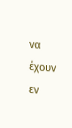να έχουν εν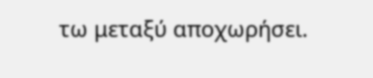τω μεταξύ αποχωρήσει.